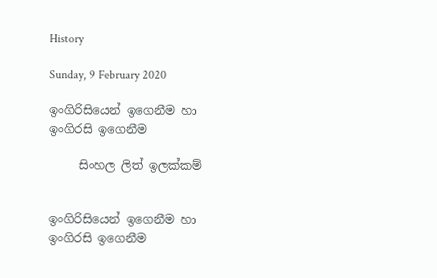History

Sunday, 9 February 2020

ඉංගිරිසියෙන් ඉගෙනීම හා ඉංගිරසි ඉගෙනීම

     සිංහල ලිත් ඉලක්කම්


ඉංගිරිසියෙන් ඉගෙනීම හා ඉංගිරසි ඉගෙනීම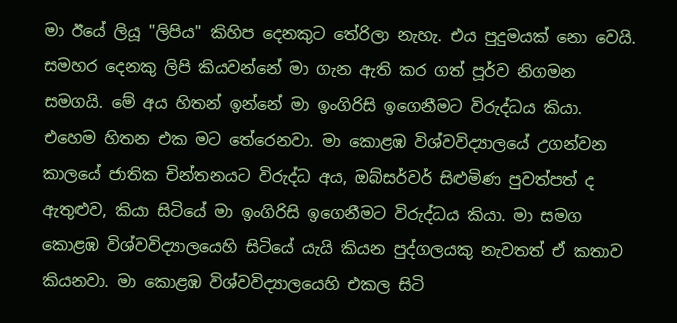මා ඊයේ ලියූ "ලිපිය" කිහිප දෙනකුට තේරිලා නැහැ. එය පුදුමයක් නො වෙයි. සමහර දෙනකු ලිපි කියවන්නේ මා ගැන ඇති කර ගත් පූර්ව නිගමන සමගයි. මේ අය හිතන් ඉන්නේ මා ඉංගිරිසි ඉගෙනීමට විරුද්ධය කියා. එහෙම හිතන එක මට තේරෙනවා. මා කොළඹ විශ්වවිද්‍යාලයේ උගන්වන කාලයේ ජාතික චින්තනයට විරුද්ධ අය, ඔබ්සර්වර් සිළුමිණ පුවත්පත් ද ඇතුළුව, කියා සිටියේ මා ඉංගිරිසි ඉගෙනීමට විරුද්ධය කියා. මා සමග කොළඹ විශ්වවිද්‍යාලයෙහි සිටියේ යැයි කියන පුද්ගලයකු නැවතත් ඒ කතාව කියනවා. මා කොළඹ විශ්වවිද්‍යාලයෙහි එකල සිටි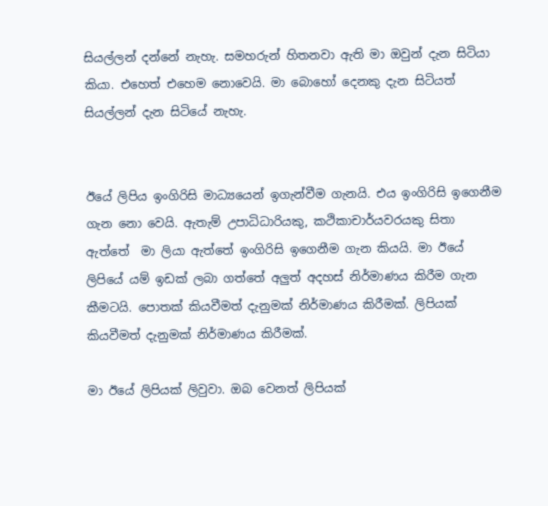සියල්ලන් දන්නේ නැහැ. සමහරුන් හිතනවා ඇති මා ඔවුන් දැන සිටියා කියා. එහෙත් එහෙම නොවෙයි. මා බොහෝ දෙනකු දැන සිටියත් සියල්ලන් දැන සිටියේ නැහැ.


ඊයේ ලිපිය ඉංගිරිසි මාධ්‍යයෙන් ඉගැන්වීම ගැනයි. එය ඉංගිරිසි ඉගෙනීම ගැන නො වෙයි. ඇතැම් උපාධිධාරියකු, කථිකාචාර්යවරයකු සිතා ඇත්තේ  මා ලියා ඇත්තේ ඉංගිරිසි ඉගෙනීම ගැන කියයි. මා ඊයේ ලිපියේ යම් ඉඩක් ලබා ගත්තේ අලුත් අදහස් නිර්මාණය කිරීම ගැන කීමටයි. පොතක් කියවීමත් දැනුමක් නිර්මාණය කිරීමක්. ලිපියක් කියවීමත් දැනුමක් නිර්මාණය කිරීමක්.

මා ඊයේ ලිපියක් ලිවුවා. ඔබ වෙනත් ලිපියක්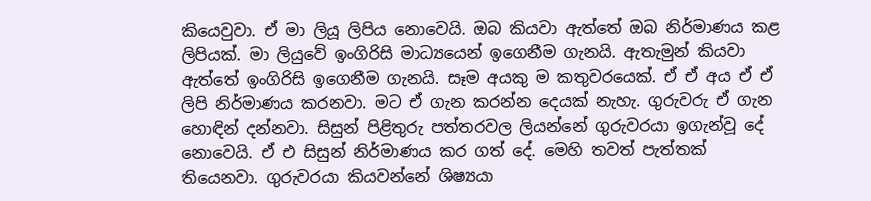කියෙවුවා. ඒ මා ලියූ ලිපිය නොවෙයි. ඔබ කියවා ඇත්තේ ඔබ නිර්මාණය කළ ලිපියක්. මා ලියුවේ ඉංගිරිසි මාධ්‍යයෙන් ඉගෙනීම ගැනයි. ඇතැමුන් කියවා ඇත්තේ ඉංගිරිසි ඉගෙනීම ගැනයි. සෑම අයකු ම කතුවරයෙක්. ඒ ඒ අය ඒ ඒ ලිපි නිර්මාණය කරනවා. මට ඒ ගැන කරන්න දෙයක් නැහැ. ගුරුවරු ඒ ගැන හොඳින් දන්නවා. සිසුන් පිළිතුරු පත්තරවල ලියන්නේ ගුරුවරයා ඉගැන්වූ දේ නොවෙයි. ඒ එ සිසුන් නිර්මාණය කර ගත් දේ. මෙහි තවත් පැත්තක් තියෙනවා. ගුරුවරයා කියවන්නේ ශිෂ්‍යයා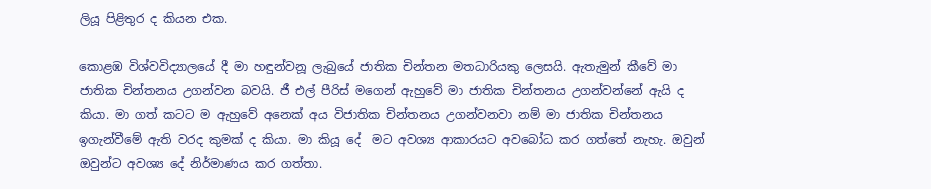ලියූ පිළිතුර ද කියන එක.

කොළඹ විශ්වවිද්‍යාලයේ දී මා හඳුන්වනූ ලැබුයේ ජාතික චින්තන මතධාරියකු ලෙසයි. ඇතැමුන් කීවේ මා ජාතික චින්තනය උගන්වන බවයි. ජී එල් පීරිස් මගෙන් ඇහුවේ මා ජාතික චින්තනය උගන්වන්නේ ඇයි ද කියා. මා ගත් කටට ම ඇහුවේ අනෙක් අය විජාතික චින්තනය උගන්වනවා නම් මා ජාතික චින්තනය ඉගැන්වීමේ ඇති වරද කුමක් ද කියා. මා කියූ දේ  මට අවශ්‍ය ආකාරයට අවබෝධ කර ගත්තේ නැහැ. ඔවුන් ඔවුන්ට අවශ්‍ය දේ නිර්මාණය කර ගත්තා.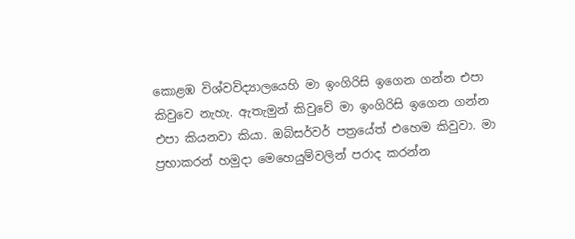කොළඹ විශ්වවිද්‍යාලයෙහි මා ඉංගිරිසි ඉගෙන ගන්න එපා කිවුවෙ නැහැ. ඇතැමුන් කිවුවේ මා ඉංගිරිසි ඉගෙන ගන්න එපා කියනවා කියා. ඔබ්සර්වර් පත්‍රයේත් එහෙම කිවුවා. මා ප්‍රභාකරන් හමුදා මෙහෙයුම්වලින් පරාද කරන්න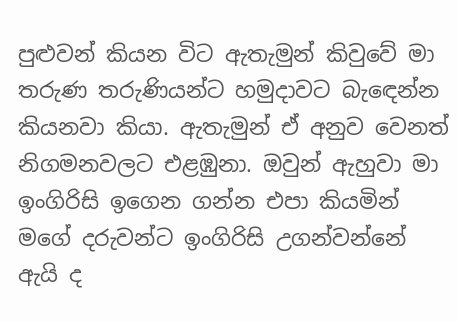පුළුවන් කියන විට ඇතැමුන් කිවුවේ මා තරුණ තරුණියන්ට හමුදාවට බැඳෙන්න කියනවා කියා. ඇතැමුන් ඒ අනුව වෙනත් නිගමනවලට එළඹුනා. ඔවුන් ඇහුවා මා ඉංගිරිසි ඉගෙන ගන්න එපා කියමින් මගේ දරුවන්ට ඉංගිරිසි උගන්වන්නේ ඇයි ද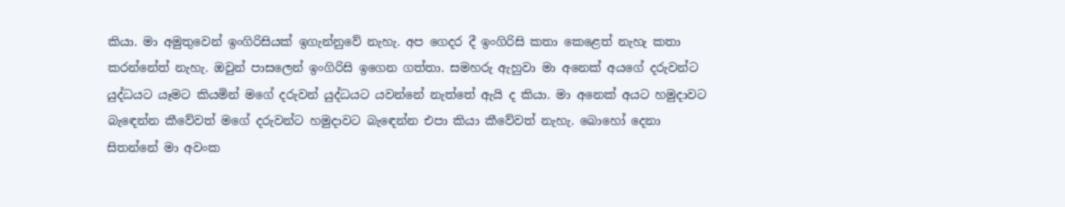කියා. මා අමුතුවෙන් ඉංගිරිසියක් ඉගැන්නුවේ නැහැ. අප ගෙදර දී ඉංගිරිසි කතා කෙළෙත් නැහැ කතා කරන්නේත් නැහැ. ඔවුන් පාසලෙන් ඉංගිරිසි ඉගෙන ගත්තා. සමහරු ඇහුවා මා අනෙක් අයගේ දරුවන්ට යුද්ධයට යෑමට කියමින් මගේ දරුවන් යුද්ධයට යවන්නේ නැත්තේ ඇයි ද කියා. මා අනෙක් අයට හමුදාවට බැඳෙන්න කීවේවත් මගේ දරුවන්ට හමුදාවට බැඳෙන්න එපා කියා කීවේවත් නැහැ. බොහෝ දෙනා සිතන්නේ මා අවංක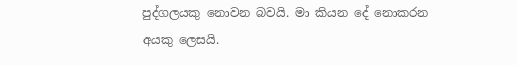පුද්ගලයකු නොවන බවයි. මා කියන දේ නොකරන අයකු ලෙසයි.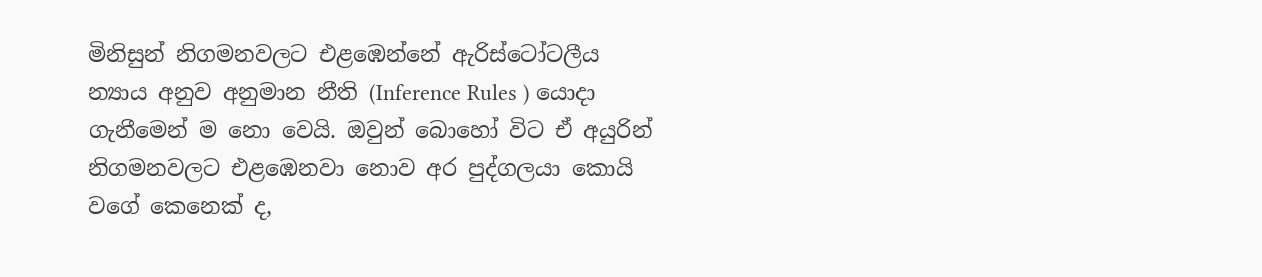මිනිසුන් නිගමනවලට එළඹෙන්නේ ඇරිස්ටෝටලීය න්‍යාය අනුව අනුමාන නීති (Inference Rules ) යොදා ගැනීමෙන් ම නො වෙයි. ඔවුන් බොහෝ විට ඒ අයුරින් නිගමනවලට එළඹෙනවා නොව අර පුද්ගලයා කොයි වගේ කෙනෙක් ද,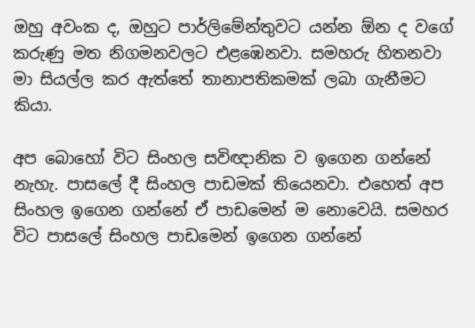ඔහු අවංක ද, ඔහුට පාර්ලිමේන්තුවට යන්න ඕන ද වගේ කරුණු මත නිගමනවලට එළඹෙනවා. සමහරු හිතනවා මා සියල්ල කර ඇත්තේ තානාපතිකමක් ලබා ගැනීමට කියා.

අප බොහෝ විට සිංහල සවිඥානික ව ඉගෙන ගන්නේ නැහැ. පාසලේ දී සිංහල පාඩමක් තියෙනවා. එහෙත් අප සිංහල ඉගෙන ගන්නේ ඒ පාඩමෙන් ම නොවෙයි. සමහර විට පාසලේ සිංහල පාඩමෙන් ඉගෙන ගන්නේ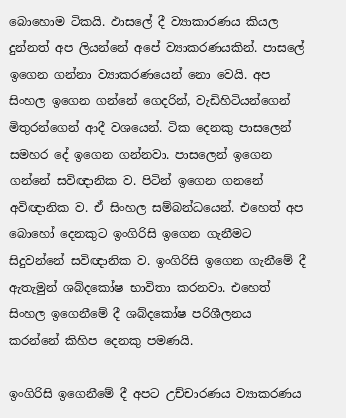බොහොම ටිකයි. ඵාසලේ දී ව්‍යාකාරණය කියල දුන්නත් අප ලියන්නේ අපේ ව්‍යාකරණයකින්. පාසලේ ඉගෙන ගන්නා ව්‍යාකරණයෙන් නො වෙයි. අප සිංහල ඉගෙන ගන්නේ ගෙදරින්, වැඩිහිටියන්ගෙන් මිතුරන්ගෙන් ආදී වශයෙන්. ටික දෙනකු පාසලෙන් සමහර දේ ඉගෙන ගන්නවා. පාසලෙන් ඉගෙන ගන්නේ සවිඥානික ව. පිටින් ඉගෙන ගනනේ අවිඥානික ව. ඒ සිංහල සම්බන්ධයෙන්. එහෙත් අප බොහෝ දෙනකුට ඉංගිරිසි ඉගෙන ගැනීමට සිදුවන්නේ සවිඥානික ව. ඉංගිරිසි ඉගෙන ගැනීමේ දී ඇතැමුන් ශබ්දකෝෂ භාවිතා කරනවා. එහෙත් සිංහල ඉගෙනීමේ දී ශබ්දකෝෂ පරිශීලනය කරන්නේ කිහිප දෙනකු පමණයි.

ඉංගිරිසි ඉගෙනීමේ දී අපට උච්චාරණය ව්‍යාකරණය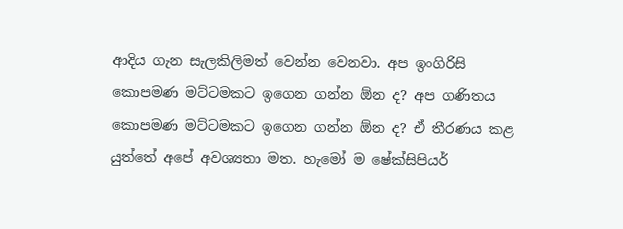ආදිය ගැන සැලකිලිමත් වෙන්න වෙනවා. අප ඉංගිරිසි කොපමණ මට්ටමකට ඉගෙන ගන්න ඕන ද? අප ගණිතය කොපමණ මට්ටමකට ඉගෙන ගන්න ඕන ද? ඒ තීරණය කළ යුත්තේ අපේ අවශ්‍යතා මත. හැමෝ ම ෂේක්සිපියර්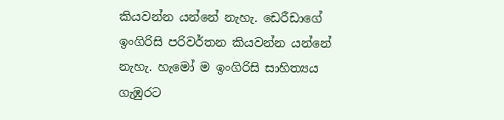කියවන්න යන්නේ නැහැ. ඩෙරීඩාගේ ඉංගිරිසි පරිවර්තන කියවන්න යන්නේ නැහැ. හැමෝ ම ඉංගිරිසි සාහිත්‍යය ගැඹුරට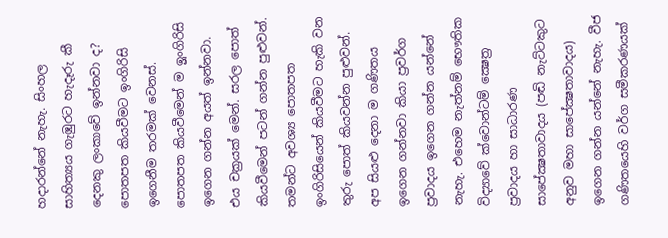හදාරන්නේ නැහැ. සිංහල සාහිත්‍යය ගැඹුරට හැදෑරු කී දෙනකු ලංකාවේ ඉන්නවා ද? පොතපත කියවීමට ඉංගිරිසි ඉගෙනීම තරමක් වෙනස්. පොතපත කියවීමෙන් ම ඉූංගිරිසි ඉගෙන ගන්න අයත් ඉන්නවා. එය චක්‍රයක් මෙන්. සරල පොත් කියවීමෙන් පටන් ගන්න පුළුවන්. තමන්ට අවශ්‍ය පොතපත ඉංගිරිසියෙන් කියවීමට හැකි වන තුරු පොත් කියවන්න පුළුවන්. අප සියළු දෙනා ම ගණිතය ඉගෙන ගන්නවා කියා ප්‍රවර්ග ප්‍රවාදය ඉගෙන ගන්න යන්නේ නැහැ. එහෙම නැත්නම් භෞතික විද්‍යාවේ ක්වොන්ටම් ක්‍ෂෙත්‍ර ප්‍රවාදය හා සාධාරණ සාපේක්‍ෂතාවාදය (පඬි නැට්ටකුට අනුව මහා සාපේක්‍ෂතාවාදය) ඉගෙන ගන්න යන්නේ නැහැ. වීජ ගණිතයෙහි වර්ග සමීකරණයක්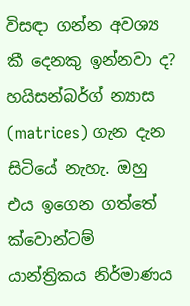විසඳා ගන්න අවශ්‍ය කී දෙනකු ඉන්නවා ද? හයිසන්බර්ග් න්‍යාස (matrices) ගැන දැන සිටියේ නැහැ. ඔහු එය ඉගෙන ගත්තේ ක්වොන්ටම් යාන්ත්‍රිකය නිර්මාණය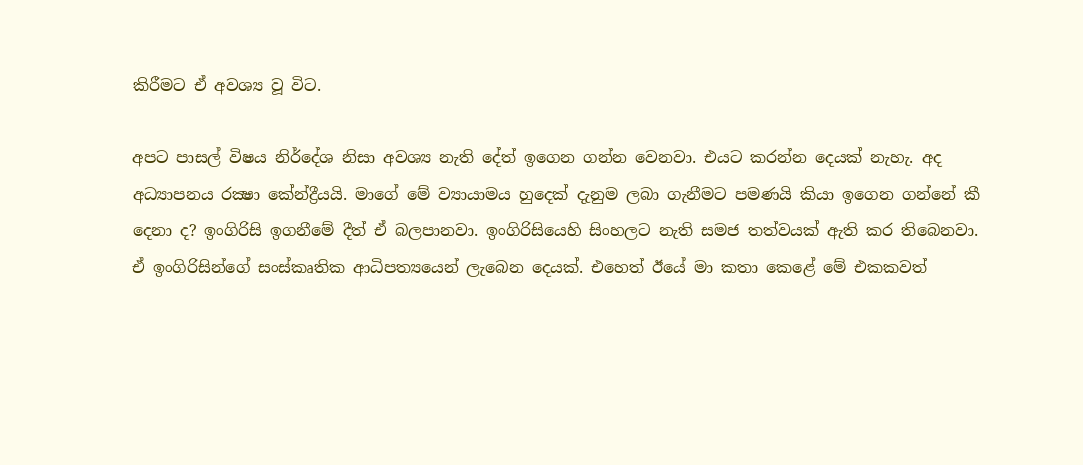කිරීමට ඒ අවශ්‍ය වූ විට.

අපට පාසල් විෂය නිර්දේශ නිසා අවශ්‍ය නැති දේත් ඉගෙන ගන්න වෙනවා. එයට කරන්න දෙයක් නැහැ. අද අධ්‍යාපනය රක්‍ෂා කේන්ද්‍රීයයි. මාගේ මේ ව්‍යායාමය හුදෙක් දැනුම ලබා ගැනීමට පමණයි කියා ඉගෙන ගන්නේ කී දෙනා ද? ඉංගිරිසි ඉගනීමේ දීත් ඒ බලපානවා. ඉංගිරිසියෙහි සිංහලට නැති සමජ තත්වයක් ඇති කර තිබෙනවා. ඒ ඉංගිරිසින්ගේ සංස්කෘතික ආධිපත්‍යයෙන් ලැබෙන දෙයක්. එහෙත් ඊයේ මා කතා කෙළේ මේ එකකවත්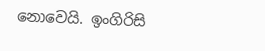නොවෙයි. ඉංගිරිසි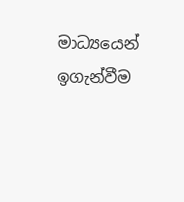මාධ්‍යයෙන් ඉගැන්වීම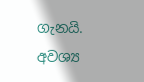ගැනයි. අවශ්‍ය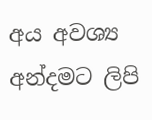අය අවශ්‍ය අන්දමට ලිපි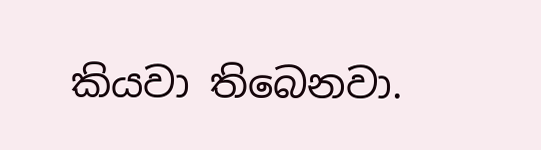කියවා තිබෙනවා.